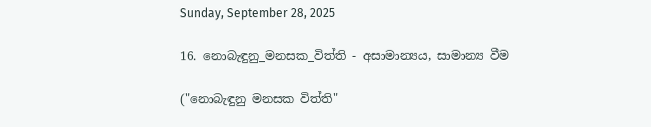Sunday, September 28, 2025

16. නොබැඳුනු_මනසක_විත්ති - අසාමාන්‍යය, සාමාන්‍ය වීම

("නොබැඳුනු මනසක විත්ති"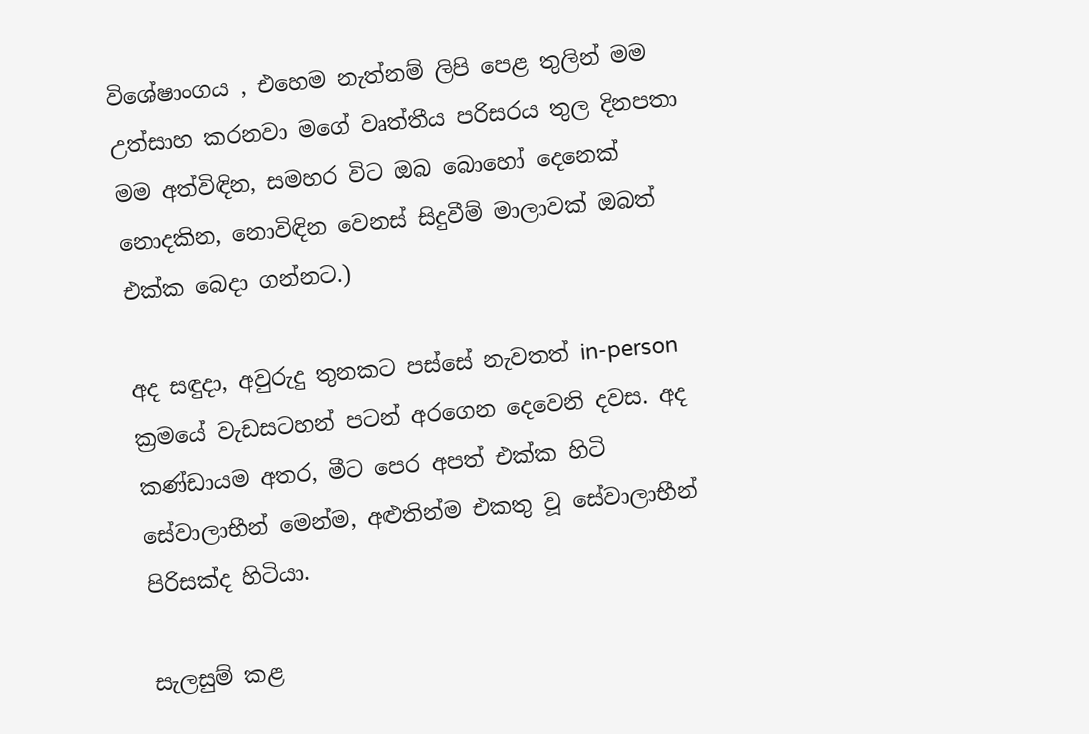විශේෂාංගය , එහෙම නැත්නම් ලිපි පෙළ තුලින් මම උත්සාහ කරනවා ම‍ගේ වෘත්තීය පරිසරය තුල දිනපතා මම අත්විඳින, සමහර විට ඔබ බොහෝ දෙනෙක් නොදකින, නොවිඳින වෙනස් සිදුවීම් මාලාවක් ඔබත් එක්ක බෙදා ගන්නට.)

අද සඳුදා, අවුරුදු තුනකට පස්සේ නැවතත් in-person ක්‍රමයේ වැඩසටහන් පටන් අරගෙන දෙවෙනි දවස. අද කණ්ඩායම අතර, මීට පෙර අපත් එක්ක හිටි සේවාලාභීන් මෙන්ම, අළුතින්ම එකතු වූ සේවාලාභීන් පිරිසක්ද හිටියා.

සැලසුම් කළ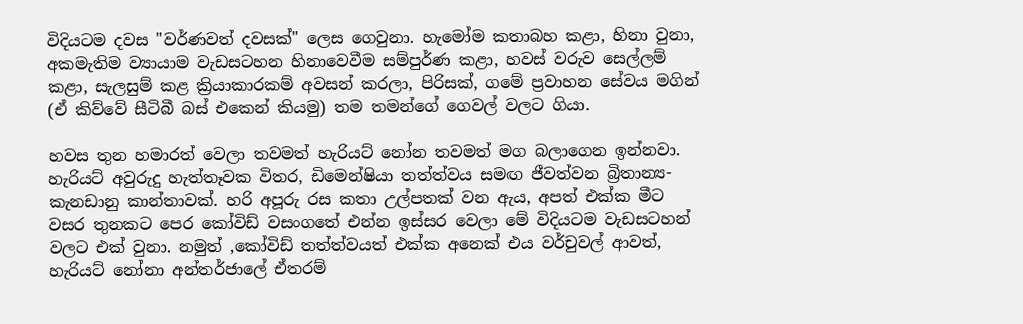විදියටම දවස "වර්ණවත් දවසක්" ලෙස ගෙවුනා. හැමෝම කතාබහ කළා, හිනා වුනා, අකමැතිම ව්‍යායාම වැඩසටහන හිනාවෙවීම සම්පුර්ණ කළා, හවස් වරුව සෙල්ලම් කළා, සැලසුම් කළ ක්‍රියාකාරකම් අවසන් කරලා, පිරිසක්, ගමේ ප්‍රවාහන සේවය මගින් (ඒ කිව්වේ සීටිබී බස් එකෙන් කියමු) තම තමන්ගේ ගෙවල් වලට ගියා.

හවස තුන හමාරත් වෙලා තවමත් හැරියට් නෝන තවමත් මග බලාගෙන ඉන්නවා. හැරියට් ‍අවුරුදු හැත්තෑවක විතර, ඩිමෙන්ෂියා තත්ත්වය සමඟ ජීවත්වන බ්‍රිතාන්‍ය-කැනඩානු කාන්තාවක්. හරි අපූරු රස කතා උල්පතක් වන ඇය, අපත් එක්ක මීට වසර තුනකට පෙර කෝවිඩ් වසංගතේ එන්න ඉස්සර වෙලා මේ විදියටම වැඩසටහන් වලට එක් වුනා. නමුත් ,කෝවිඩ් තත්ත්වයත් එක්ක අනෙක් එය වර්චුවල් ආවත්, හැරියට් නෝනා අන්තර්ජාලේ ඒතරම්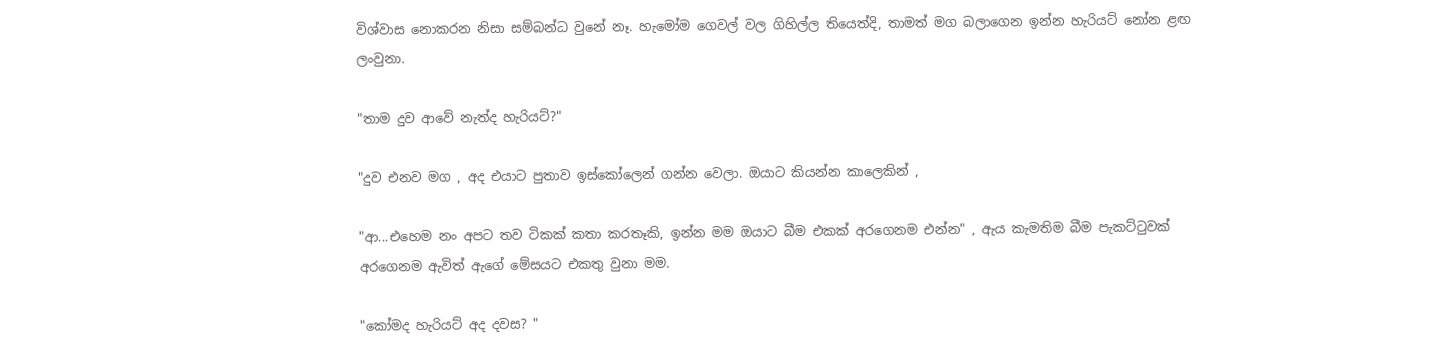විශ්වාස නොකරන නිසා සම්බන්ධ වුනේ නෑ. හැමෝම ගෙවල් වල ගිහිල්ල තියෙත්දි, තාමත් මග බලාගෙන ඉන්න හැරි‍යට් නෝන ළඟ ලංවුනා.

"තාම දුව ආවේ නැත්ද හැරියට්?"

"දුව එනව මග , අද එයාට පුතාව ඉස්කෝලෙන් ගන්න වෙලා. ඔයාට කියන්න කාලෙකින් ,

"ආ...එහෙම නං අපට තව ටිකක් කතා කරතෑකි, ඉන්න මම ඔයාට බීම එකක් අරගෙනම එන්න" , ඇය කැමතිම බීම පැකට්ටුවක් අරගෙනම ඇවිත් ඇගේ මේසයට එකතු වුනා මම.

"කෝමද හැරියට් අද දවස? "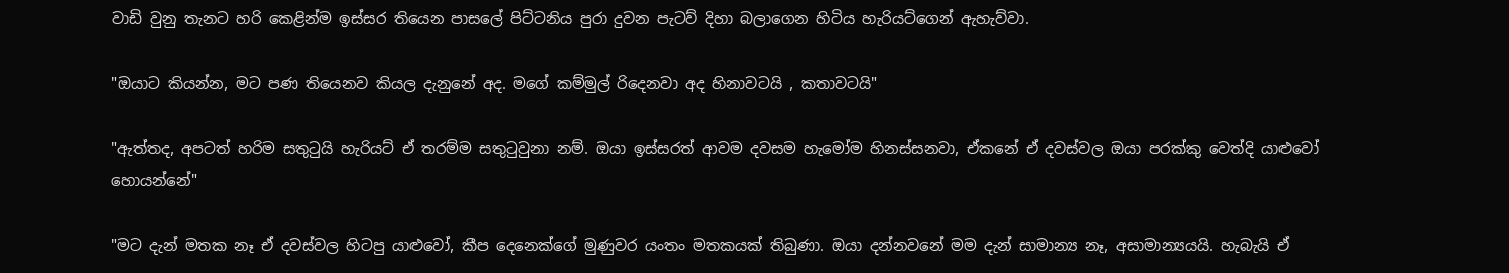වාඩි වුනු තැනට හරි කෙළින්ම ඉස්සර තියෙන පාසලේ පිට්ටනිය පුරා දුවන පැටව් දිහා බලාගෙන හිටිය හැරියට්ගෙන් ඇහැව්වා.

"ඔයාට කියන්න, මට පණ තියෙනව කියල දැනුනේ අද. මගේ කම්මුල් රිදෙනවා අද හිනාවටයි , කතාවටයි"

"ඇත්තද, අපටත් හරිම සතුටුයි හැරියට් ඒ තරම්ම සතුටුවුනා නම්. ඔයා ඉස්සරත් ආවම දවසම හැමෝම හිනස්සනවා, ඒකනේ ඒ දවස්වල ඔයා පරක්කු වෙත්දි යාළුවෝ හොයන්නේ"

"මට දැන් මතක නෑ ඒ දවස්වල හිටපු යාළුවෝ, කීප දෙනෙක්ගේ මුණුවර යංතං මතකයක් තිබුණා. ඔයා දන්නවනේ මම දැන් සාමාන්‍ය නෑ, අසාමාන්‍යයයි. හැබැයි ඒ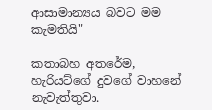ආසාමාන්‍යය බවට මම කැමතියි"

කතාබහ අතරේම, හැරියට්ගේ දුවගේ වාහනේ නැවැත්තුවා.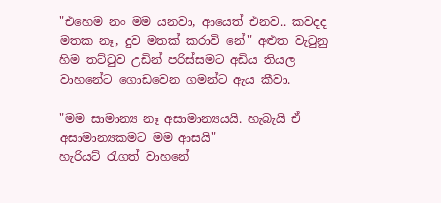"එහෙම නං මම යනවා, ආයෙත් එනව.. කවදද මතක නෑ, දුව මතක් කරාවි නේ" අළුත වැටුනු හිම තට්ටුව උඩින් පරිස්සමට අඩිය තියල වාහනේට ‍ගොඩවෙන ගමන්ට ඇය කීවා.

"මම සාමාන්‍ය නෑ අසාමාන්‍යයයි. හැබැයි ඒ අසාමාන්‍යකමට මම ආසයි"
හැරියට් රැගත් වාහනේ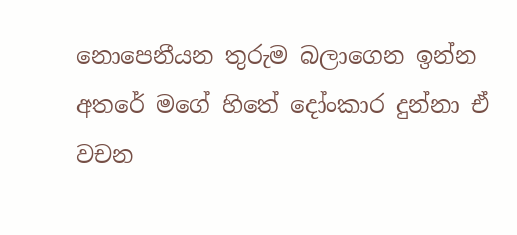නොපෙනීයන තුරුම බලාගෙන ඉන්න අතරේ මගේ හිතේ දෝංකාර දුන්නා ඒ වචන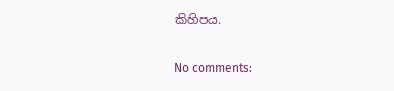කිහිපය.

No comments: